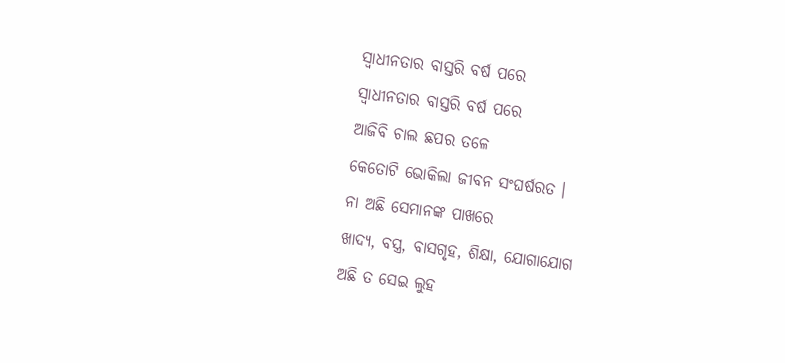ସ୍ୱାଧୀନତାର ବାସ୍ତରି ବର୍ଷ ପରେ
ସ୍ୱାଧୀନତାର ବାସ୍ତରି ବର୍ଷ ପରେ
ଆଜିବି ଚାଲ ଛପର ତଳେ
କେତୋଟି ଭୋକିଲା ଜୀବନ ସଂଘର୍ଷରତ ।
ନା ଅଛି ସେମାନଙ୍କ ପାଖରେ
ଖାଦ୍ୟ, ବସ୍ତ୍ର, ବାସଗୃହ, ଶିକ୍ଷା, ଯୋଗାଯୋଗ
ଅଛି ତ ସେଇ ଲୁହ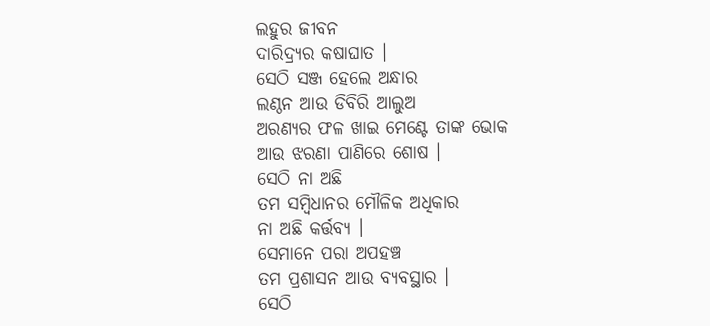ଲହୁର ଜୀବନ
ଦାରିଦ୍ର୍ୟର କଷାଘାତ ।
ସେଠି ସଞ୍ଜ ହେଲେ ଅନ୍ଧାର
ଲଣ୍ଠନ ଆଉ ଡିବିରି ଆଲୁଅ
ଅରଣ୍ୟର ଫଳ ଖାଇ ମେଣ୍ଟେ ତାଙ୍କ ଭୋକ
ଆଉ ଝରଣା ପାଣିରେ ଶୋଷ ।
ସେଠି ନା ଅଛି
ତମ ସମ୍ବିଧାନର ମୌଳିକ ଅଧିକାର
ନା ଅଛି କର୍ତ୍ତବ୍ୟ ।
ସେମାନେ ପରା ଅପହଞ୍ଚ
ତମ ପ୍ରଶାସନ ଆଉ ବ୍ୟବସ୍ଥାର ।
ସେଠି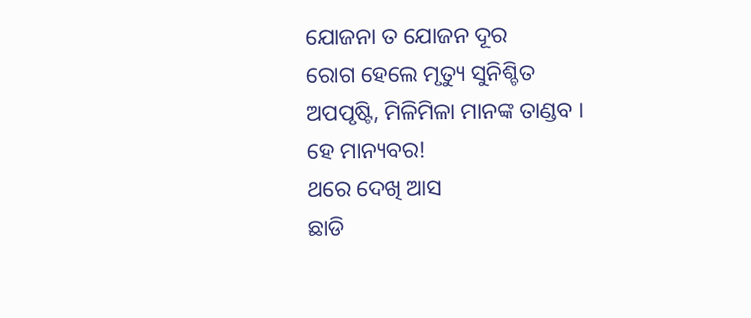ଯୋଜନା ତ ଯୋଜନ ଦୂର
ରୋଗ ହେଲେ ମୃତ୍ୟୁ ସୁନିଶ୍ଚିତ
ଅପପୃଷ୍ଟି, ମିଳିମିଳା ମାନଙ୍କ ତାଣ୍ଡବ ।
ହେ ମାନ୍ୟବର!
ଥରେ ଦେଖି ଆସ
ଛାଡି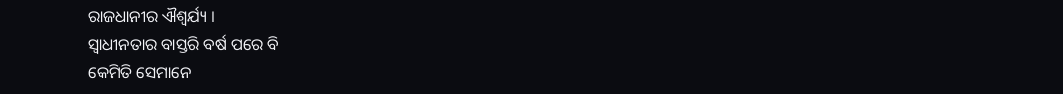ରାଜଧାନୀର ଐଶ୍ୱର୍ଯ୍ୟ ।
ସ୍ୱାଧୀନତାର ବାସ୍ତରି ବର୍ଷ ପରେ ବି
କେମିତି ସେମାନେ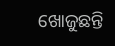ଖୋଜୁଛନ୍ତି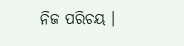ନିଜ ପରିଚୟ ।